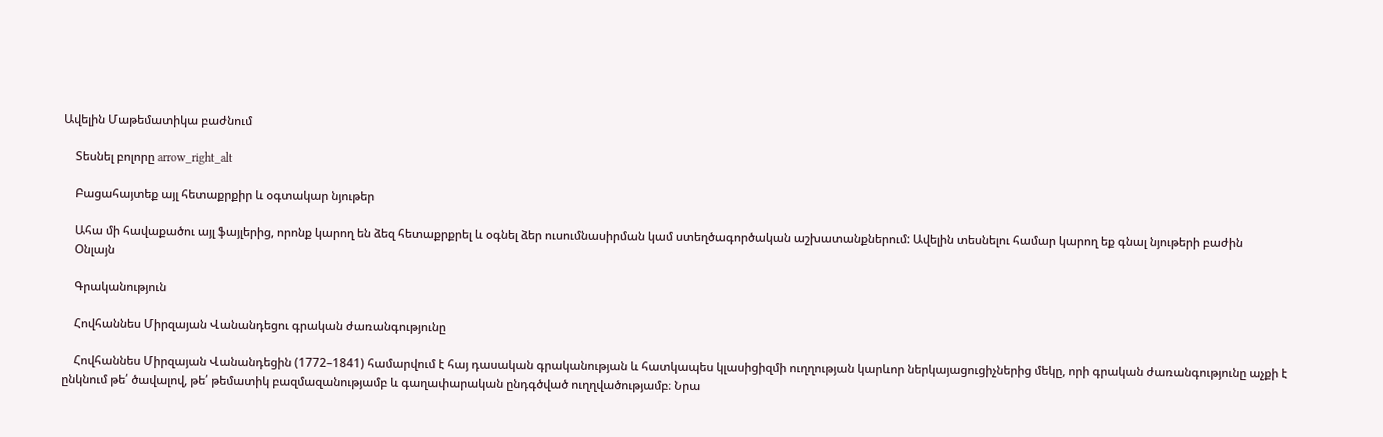Ավելին Մաթեմատիկա բաժնում

    Տեսնել բոլորը arrow_right_alt

    Բացահայտեք այլ հետաքրքիր և օգտակար նյութեր

    Ահա մի հավաքածու այլ ֆայլերից, որոնք կարող են ձեզ հետաքրքրել և օգնել ձեր ուսումնասիրման կամ ստեղծագործական աշխատանքներում: Ավելին տեսնելու համար կարող եք գնալ նյութերի բաժին
    Օնլայն

    Գրականություն

    Հովհաննես Միրզայան Վանանդեցու գրական ժառանգությունը

    Հովհաննես Միրզայան Վանանդեցին (1772–1841) համարվում է հայ դասական գրականության և հատկապես կլասիցիզմի ուղղության կարևոր ներկայացուցիչներից մեկը, որի գրական ժառանգությունը աչքի է ընկնում թե՛ ծավալով, թե՛ թեմատիկ բազմազանությամբ և գաղափարական ընդգծված ուղղվածությամբ։ Նրա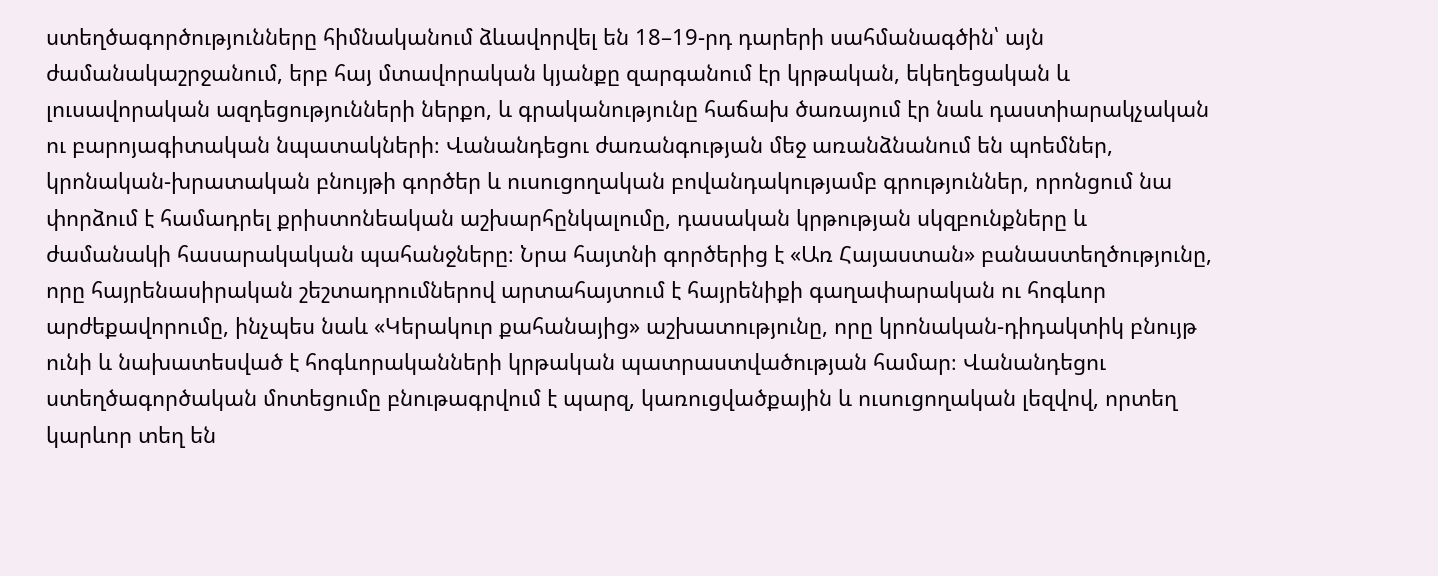ստեղծագործությունները հիմնականում ձևավորվել են 18–19-րդ դարերի սահմանագծին՝ այն ժամանակաշրջանում, երբ հայ մտավորական կյանքը զարգանում էր կրթական, եկեղեցական և լուսավորական ազդեցությունների ներքո, և գրականությունը հաճախ ծառայում էր նաև դաստիարակչական ու բարոյագիտական նպատակների։ Վանանդեցու ժառանգության մեջ առանձնանում են պոեմներ, կրոնական-խրատական բնույթի գործեր և ուսուցողական բովանդակությամբ գրություններ, որոնցում նա փորձում է համադրել քրիստոնեական աշխարհընկալումը, դասական կրթության սկզբունքները և ժամանակի հասարակական պահանջները։ Նրա հայտնի գործերից է «Առ Հայաստան» բանաստեղծությունը, որը հայրենասիրական շեշտադրումներով արտահայտում է հայրենիքի գաղափարական ու հոգևոր արժեքավորումը, ինչպես նաև «Կերակուր քահանայից» աշխատությունը, որը կրոնական-դիդակտիկ բնույթ ունի և նախատեսված է հոգևորականների կրթական պատրաստվածության համար։ Վանանդեցու ստեղծագործական մոտեցումը բնութագրվում է պարզ, կառուցվածքային և ուսուցողական լեզվով, որտեղ կարևոր տեղ են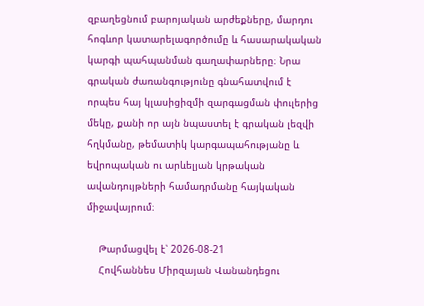զբաղեցնում բարոյական արժեքները, մարդու հոգևոր կատարելագործումը և հասարակական կարգի պահպանման գաղափարները։ Նրա գրական ժառանգությունը գնահատվում է որպես հայ կլասիցիզմի զարգացման փուլերից մեկը, քանի որ այն նպաստել է գրական լեզվի հղկմանը, թեմատիկ կարգապահությանը և եվրոպական ու արևելյան կրթական ավանդույթների համադրմանը հայկական միջավայրում։

    Թարմացվել է՝ 2026-08-21
    Հովհաննես Միրզայան Վանանդեցու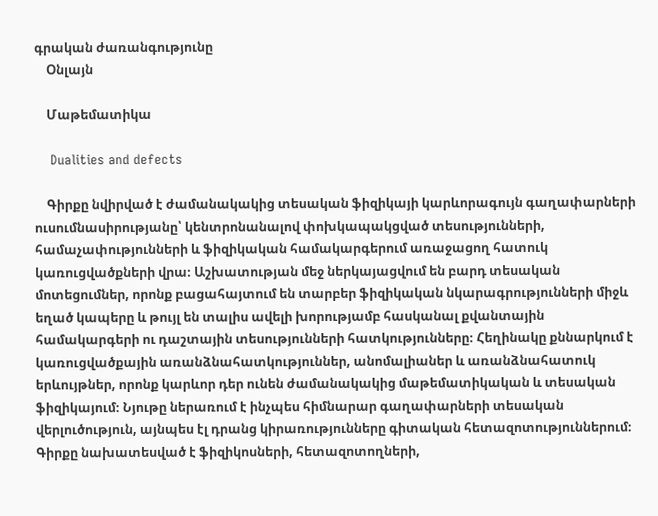գրական ժառանգությունը
    Օնլայն

    Մաթեմատիկա

    Dualities and defects

    Գիրքը նվիրված է ժամանակակից տեսական ֆիզիկայի կարևորագույն գաղափարների ուսումնասիրությանը՝ կենտրոնանալով փոխկապակցված տեսությունների, համաչափությունների և ֆիզիկական համակարգերում առաջացող հատուկ կառուցվածքների վրա։ Աշխատության մեջ ներկայացվում են բարդ տեսական մոտեցումներ, որոնք բացահայտում են տարբեր ֆիզիկական նկարագրությունների միջև եղած կապերը և թույլ են տալիս ավելի խորությամբ հասկանալ քվանտային համակարգերի ու դաշտային տեսությունների հատկությունները։ Հեղինակը քննարկում է կառուցվածքային առանձնահատկություններ, անոմալիաներ և առանձնահատուկ երևույթներ, որոնք կարևոր դեր ունեն ժամանակակից մաթեմատիկական և տեսական ֆիզիկայում։ Նյութը ներառում է ինչպես հիմնարար գաղափարների տեսական վերլուծություն, այնպես էլ դրանց կիրառությունները գիտական հետազոտություններում։ Գիրքը նախատեսված է ֆիզիկոսների, հետազոտողների,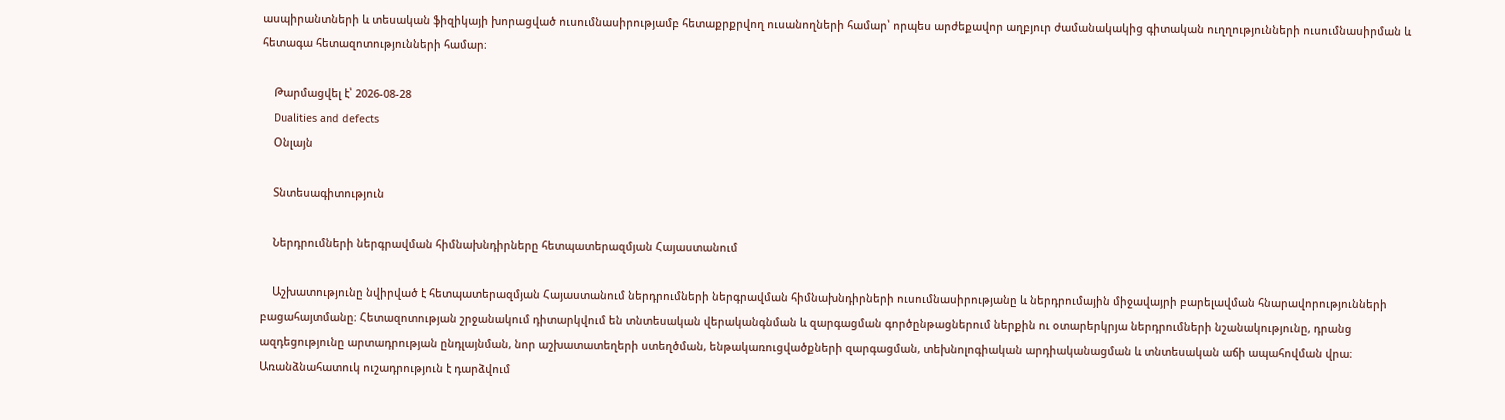ասպիրանտների և տեսական ֆիզիկայի խորացված ուսումնասիրությամբ հետաքրքրվող ուսանողների համար՝ որպես արժեքավոր աղբյուր ժամանակակից գիտական ուղղությունների ուսումնասիրման և հետագա հետազոտությունների համար։

    Թարմացվել է՝ 2026-08-28
    Dualities and defects
    Օնլայն

    Տնտեսագիտություն

    Ներդրումների ներգրավման հիմնախնդիրները հետպատերազմյան Հայաստանում

    Աշխատությունը նվիրված է հետպատերազմյան Հայաստանում ներդրումների ներգրավման հիմնախնդիրների ուսումնասիրությանը և ներդրումային միջավայրի բարելավման հնարավորությունների բացահայտմանը։ Հետազոտության շրջանակում դիտարկվում են տնտեսական վերականգնման և զարգացման գործընթացներում ներքին ու օտարերկրյա ներդրումների նշանակությունը, դրանց ազդեցությունը արտադրության ընդլայնման, նոր աշխատատեղերի ստեղծման, ենթակառուցվածքների զարգացման, տեխնոլոգիական արդիականացման և տնտեսական աճի ապահովման վրա։ Առանձնահատուկ ուշադրություն է դարձվում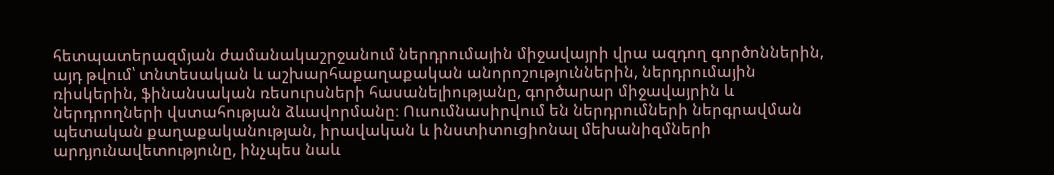հետպատերազմյան ժամանակաշրջանում ներդրումային միջավայրի վրա ազդող գործոններին, այդ թվում՝ տնտեսական և աշխարհաքաղաքական անորոշություններին, ներդրումային ռիսկերին, ֆինանսական ռեսուրսների հասանելիությանը, գործարար միջավայրին և ներդրողների վստահության ձևավորմանը։ Ուսումնասիրվում են ներդրումների ներգրավման պետական քաղաքականության, իրավական և ինստիտուցիոնալ մեխանիզմների արդյունավետությունը, ինչպես նաև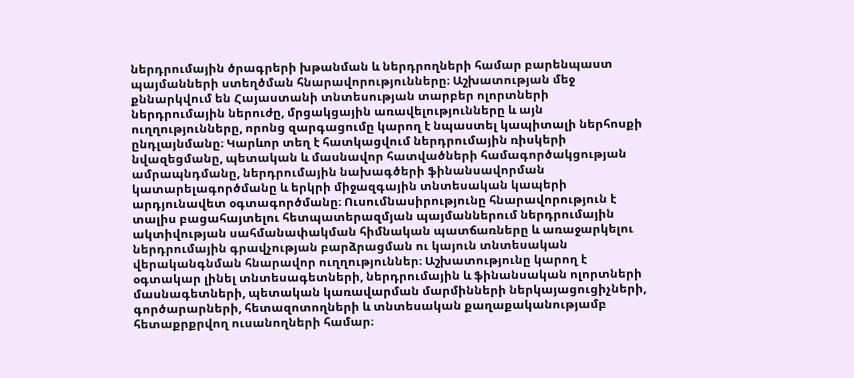ներդրումային ծրագրերի խթանման և ներդրողների համար բարենպաստ պայմանների ստեղծման հնարավորությունները։ Աշխատության մեջ քննարկվում են Հայաստանի տնտեսության տարբեր ոլորտների ներդրումային ներուժը, մրցակցային առավելությունները և այն ուղղությունները, որոնց զարգացումը կարող է նպաստել կապիտալի ներհոսքի ընդլայնմանը։ Կարևոր տեղ է հատկացվում ներդրումային ռիսկերի նվազեցմանը, պետական և մասնավոր հատվածների համագործակցության ամրապնդմանը, ներդրումային նախագծերի ֆինանսավորման կատարելագործմանը և երկրի միջազգային տնտեսական կապերի արդյունավետ օգտագործմանը։ Ուսումնասիրությունը հնարավորություն է տալիս բացահայտելու հետպատերազմյան պայմաններում ներդրումային ակտիվության սահմանափակման հիմնական պատճառները և առաջարկելու ներդրումային գրավչության բարձրացման ու կայուն տնտեսական վերականգնման հնարավոր ուղղություններ։ Աշխատությունը կարող է օգտակար լինել տնտեսագետների, ներդրումային և ֆինանսական ոլորտների մասնագետների, պետական կառավարման մարմինների ներկայացուցիչների, գործարարների, հետազոտողների և տնտեսական քաղաքականությամբ հետաքրքրվող ուսանողների համար։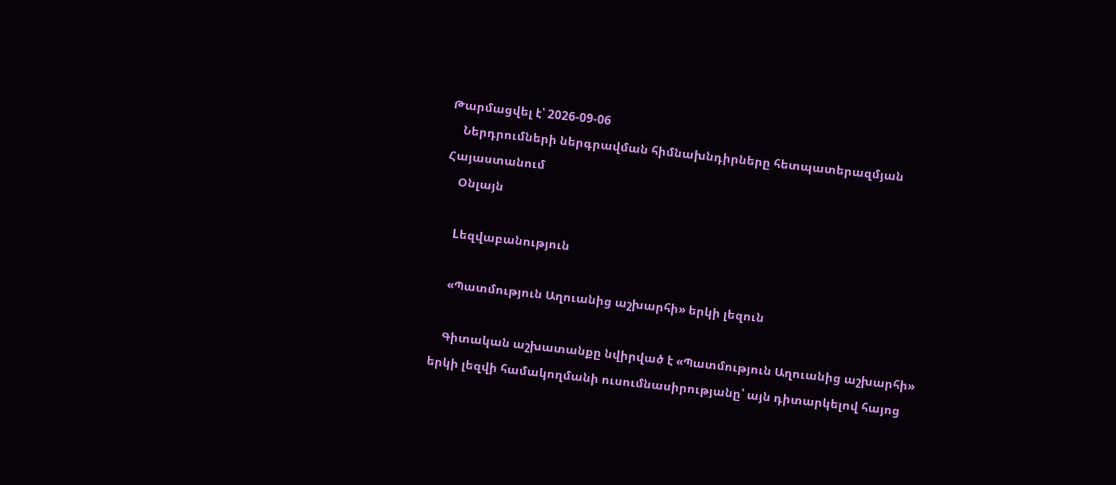Թարմացվել է՝ 2026-09-06
    Ներդրումների ներգրավման հիմնախնդիրները հետպատերազմյան Հայաստանում
    Օնլայն

    Lեզվաբանություն

    «Պատմություն Աղուանից աշխարհի» երկի լեզուն

    Գիտական աշխատանքը նվիրված է «Պատմություն Աղուանից աշխարհի» երկի լեզվի համակողմանի ուսումնասիրությանը՝ այն դիտարկելով հայոց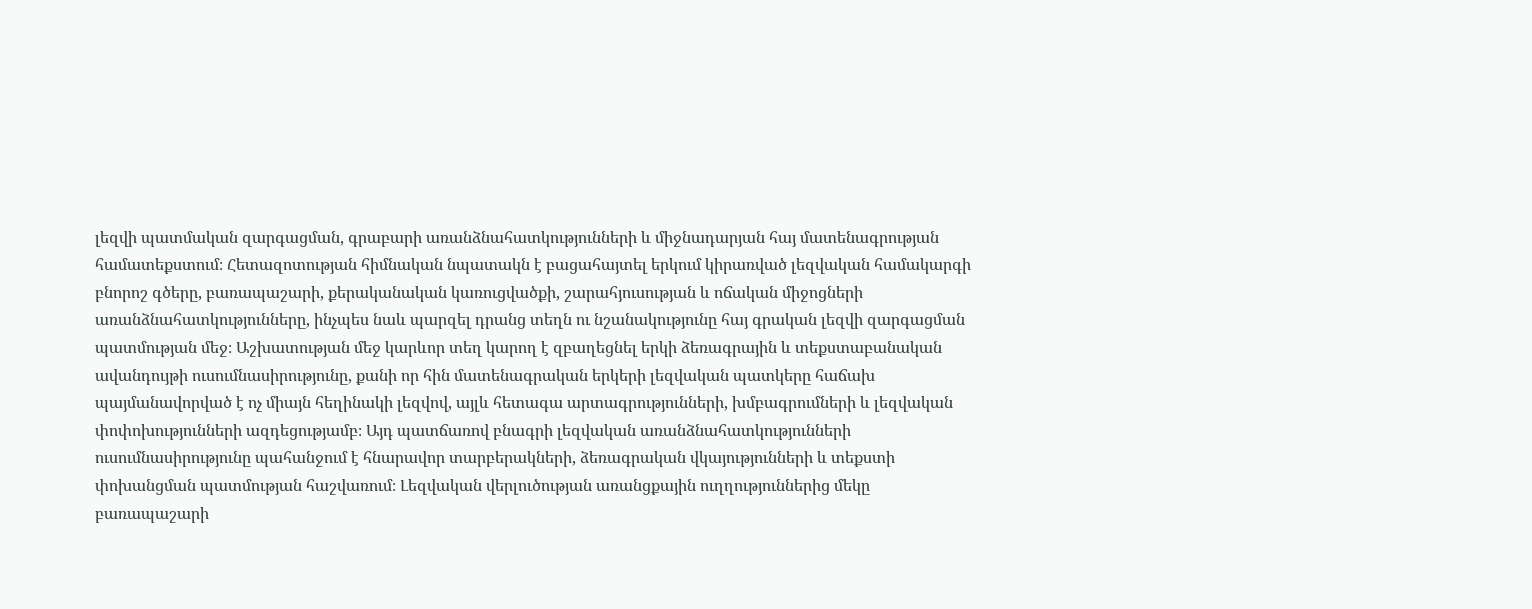լեզվի պատմական զարգացման, գրաբարի առանձնահատկությունների և միջնադարյան հայ մատենագրության համատեքստում։ Հետազոտության հիմնական նպատակն է բացահայտել երկում կիրառված լեզվական համակարգի բնորոշ գծերը, բառապաշարի, քերականական կառուցվածքի, շարահյուսության և ոճական միջոցների առանձնահատկությունները, ինչպես նաև պարզել դրանց տեղն ու նշանակությունը հայ գրական լեզվի զարգացման պատմության մեջ։ Աշխատության մեջ կարևոր տեղ կարող է զբաղեցնել երկի ձեռագրային և տեքստաբանական ավանդույթի ուսումնասիրությունը, քանի որ հին մատենագրական երկերի լեզվական պատկերը հաճախ պայմանավորված է ոչ միայն հեղինակի լեզվով, այլև հետագա արտագրությունների, խմբագրումների և լեզվական փոփոխությունների ազդեցությամբ։ Այդ պատճառով բնագրի լեզվական առանձնահատկությունների ուսումնասիրությունը պահանջում է հնարավոր տարբերակների, ձեռագրական վկայությունների և տեքստի փոխանցման պատմության հաշվառում։ Լեզվական վերլուծության առանցքային ուղղություններից մեկը բառապաշարի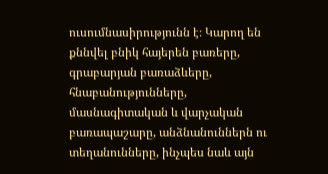ուսումնասիրությունն է։ Կարող են քննվել բնիկ հայերեն բառերը, գրաբարյան բառաձևերը, հնաբանությունները, մասնագիտական և վարչական բառապաշարը, անձնանուններն ու տեղանունները, ինչպես նաև այն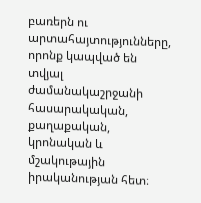բառերն ու արտահայտությունները, որոնք կապված են տվյալ ժամանակաշրջանի հասարակական, քաղաքական, կրոնական և մշակութային իրականության հետ։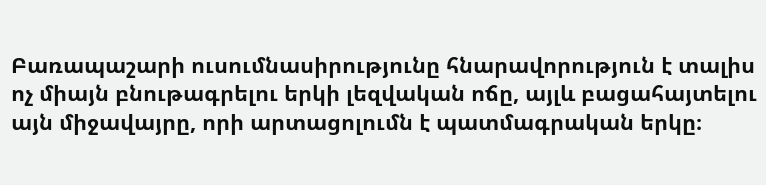Բառապաշարի ուսումնասիրությունը հնարավորություն է տալիս ոչ միայն բնութագրելու երկի լեզվական ոճը, այլև բացահայտելու այն միջավայրը, որի արտացոլումն է պատմագրական երկը։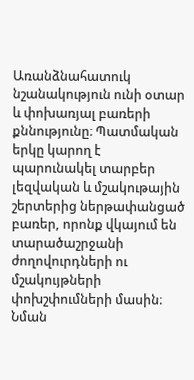Առանձնահատուկ նշանակություն ունի օտար և փոխառյալ բառերի քննությունը։ Պատմական երկը կարող է պարունակել տարբեր լեզվական և մշակութային շերտերից ներթափանցած բառեր, որոնք վկայում են տարածաշրջանի ժողովուրդների ու մշակույթների փոխշփումների մասին։ Նման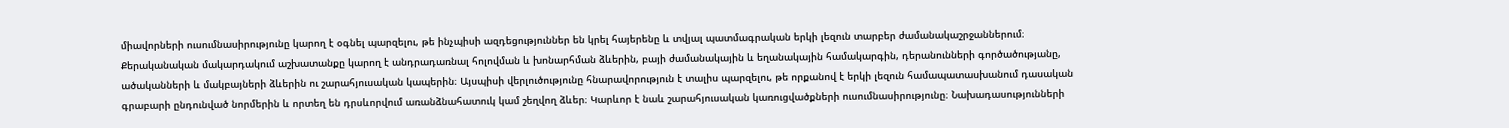միավորների ուսումնասիրությունը կարող է օգնել պարզելու, թե ինչպիսի ազդեցություններ են կրել հայերենը և տվյալ պատմագրական երկի լեզուն տարբեր ժամանակաշրջաններում։ Քերականական մակարդակում աշխատանքը կարող է անդրադառնալ հոլովման և խոնարհման ձևերին, բայի ժամանակային և եղանակային համակարգին, դերանունների գործածությանը, ածականների և մակբայների ձևերին ու շարահյուսական կապերին։ Այսպիսի վերլուծությունը հնարավորություն է տալիս պարզելու, թե որքանով է երկի լեզուն համապատասխանում դասական գրաբարի ընդունված նորմերին և որտեղ են դրսևորվում առանձնահատուկ կամ շեղվող ձևեր։ Կարևոր է նաև շարահյուսական կառուցվածքների ուսումնասիրությունը։ Նախադասությունների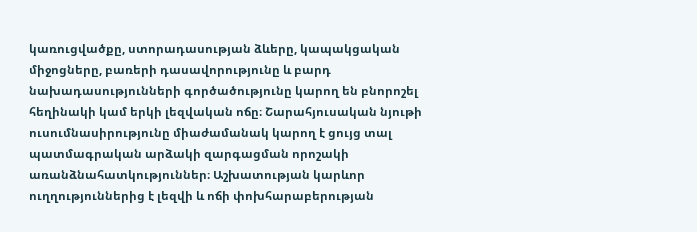կառուցվածքը, ստորադասության ձևերը, կապակցական միջոցները, բառերի դասավորությունը և բարդ նախադասությունների գործածությունը կարող են բնորոշել հեղինակի կամ երկի լեզվական ոճը։ Շարահյուսական նյութի ուսումնասիրությունը միաժամանակ կարող է ցույց տալ պատմագրական արձակի զարգացման որոշակի առանձնահատկություններ։ Աշխատության կարևոր ուղղություններից է լեզվի և ոճի փոխհարաբերության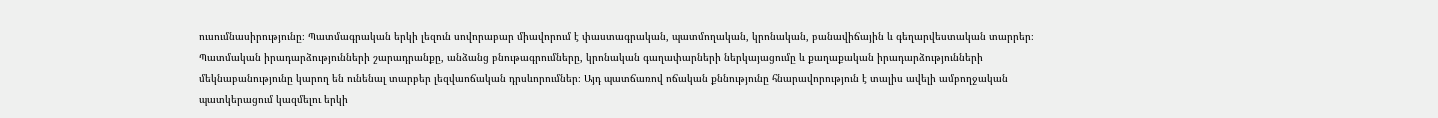ուսումնասիրությունը։ Պատմագրական երկի լեզուն սովորաբար միավորում է փաստագրական, պատմողական, կրոնական, բանավիճային և գեղարվեստական տարրեր։ Պատմական իրադարձությունների շարադրանքը, անձանց բնութագրումները, կրոնական գաղափարների ներկայացումը և քաղաքական իրադարձությունների մեկնաբանությունը կարող են ունենալ տարբեր լեզվաոճական դրսևորումներ։ Այդ պատճառով ոճական քննությունը հնարավորություն է տալիս ավելի ամբողջական պատկերացում կազմելու երկի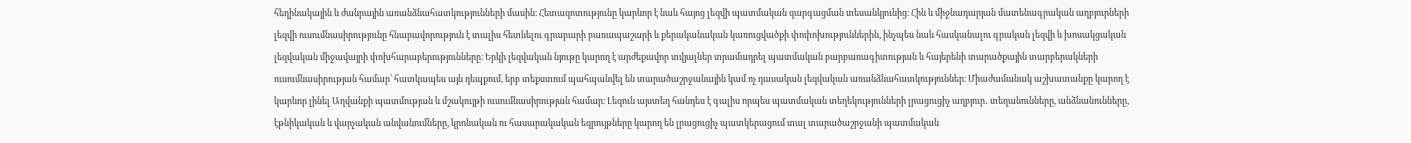հեղինակային և ժանրային առանձնահատկությունների մասին։ Հետազոտությունը կարևոր է նաև հայոց լեզվի պատմական զարգացման տեսանկյունից։ Հին և միջնադարյան մատենագրական աղբյուրների լեզվի ուսումնասիրությունը հնարավորություն է տալիս հետևելու գրաբարի բառապաշարի և քերականական կառուցվածքի փոփոխություններին, ինչպես նաև հասկանալու գրական լեզվի և խոսակցական լեզվական միջավայրի փոխհարաբերությունները։ Երկի լեզվական նյութը կարող է արժեքավոր տվյալներ տրամադրել պատմական բարբառագիտության և հայերենի տարածքային տարբերակների ուսումնասիրության համար՝ հատկապես այն դեպքում, երբ տեքստում պահպանվել են տարածաշրջանային կամ ոչ դասական լեզվական առանձնահատկություններ։ Միաժամանակ աշխատանքը կարող է կարևոր լինել Աղվանքի պատմության և մշակույթի ուսումնասիրության համար։ Լեզուն այստեղ հանդես է գալիս որպես պատմական տեղեկությունների լրացուցիչ աղբյուր․ տեղանունները, անձնանունները, էթնիկական և վարչական անվանումները, կրոնական ու հասարակական եզրույթները կարող են լրացուցիչ պատկերացում տալ տարածաշրջանի պատմական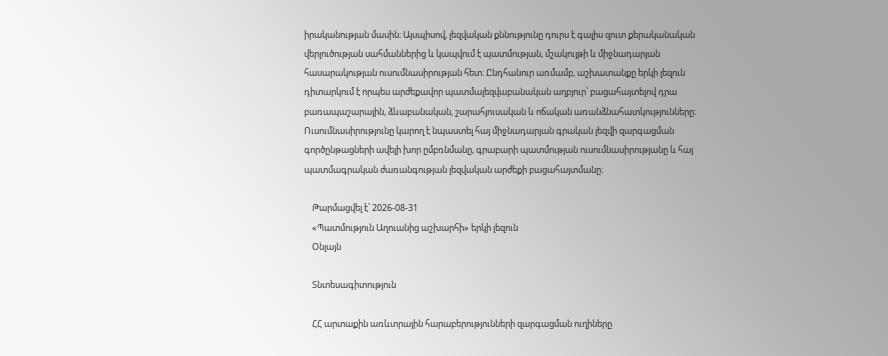իրականության մասին։ Այսպիսով, լեզվական քննությունը դուրս է գալիս զուտ քերականական վերլուծության սահմաններից և կապվում է պատմության, մշակույթի և միջնադարյան հասարակության ուսումնասիրության հետ։ Ընդհանուր առմամբ, աշխատանքը երկի լեզուն դիտարկում է որպես արժեքավոր պատմալեզվաբանական աղբյուր՝ բացահայտելով դրա բառապաշարային, ձևաբանական, շարահյուսական և ոճական առանձնահատկությունները։ Ուսումնասիրությունը կարող է նպաստել հայ միջնադարյան գրական լեզվի զարգացման գործընթացների ավելի խոր ըմբռնմանը, գրաբարի պատմության ուսումնասիրությանը և հայ պատմագրական ժառանգության լեզվական արժեքի բացահայտմանը։

    Թարմացվել է՝ 2026-08-31
    «Պատմություն Աղուանից աշխարհի» երկի լեզուն
    Օնլայն

    Տնտեսագիտություն

    ՀՀ արտաքին առևտրային հարաբերությունների զարգացման ուղիները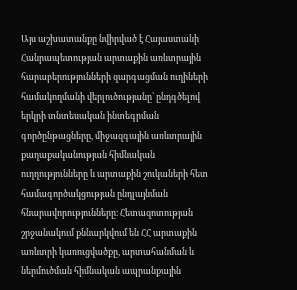Այս աշխատանքը նվիրված է Հայաստանի Հանրապետության արտաքին առևտրային հարաբերությունների զարգացման ուղիների համակողմանի վերլուծությանը՝ ընդգծելով երկրի տնտեսական ինտեգրման գործընթացները, միջազգային առևտրային քաղաքականության հիմնական ուղղությունները և արտաքին շուկաների հետ համագործակցության ընդլայնման հնարավորությունները։ Հետազոտության շրջանակում քննարկվում են ՀՀ արտաքին առևտրի կառուցվածքը, արտահանման և ներմուծման հիմնական ապրանքային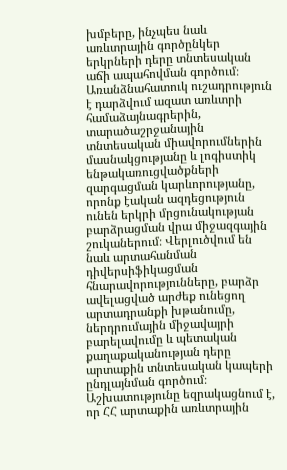խմբերը, ինչպես նաև առևտրային գործընկեր երկրների դերը տնտեսական աճի ապահովման գործում։ Առանձնահատուկ ուշադրություն է դարձվում ազատ առևտրի համաձայնագրերին, տարածաշրջանային տնտեսական միավորումներին մասնակցությանը և լոգիստիկ ենթակառուցվածքների զարգացման կարևորությանը, որոնք էական ազդեցություն ունեն երկրի մրցունակության բարձրացման վրա միջազգային շուկաներում։ Վերլուծվում են նաև արտահանման դիվերսիֆիկացման հնարավորությունները, բարձր ավելացված արժեք ունեցող արտադրանքի խթանումը, ներդրումային միջավայրի բարելավումը և պետական քաղաքականության դերը արտաքին տնտեսական կապերի ընդլայնման գործում։ Աշխատությունը եզրակացնում է, որ ՀՀ արտաքին առևտրային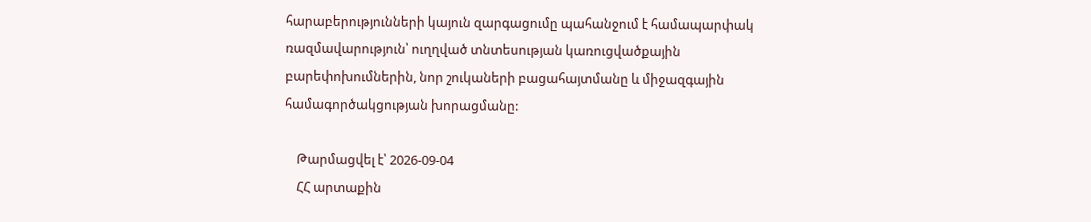հարաբերությունների կայուն զարգացումը պահանջում է համապարփակ ռազմավարություն՝ ուղղված տնտեսության կառուցվածքային բարեփոխումներին, նոր շուկաների բացահայտմանը և միջազգային համագործակցության խորացմանը:

    Թարմացվել է՝ 2026-09-04
    ՀՀ արտաքին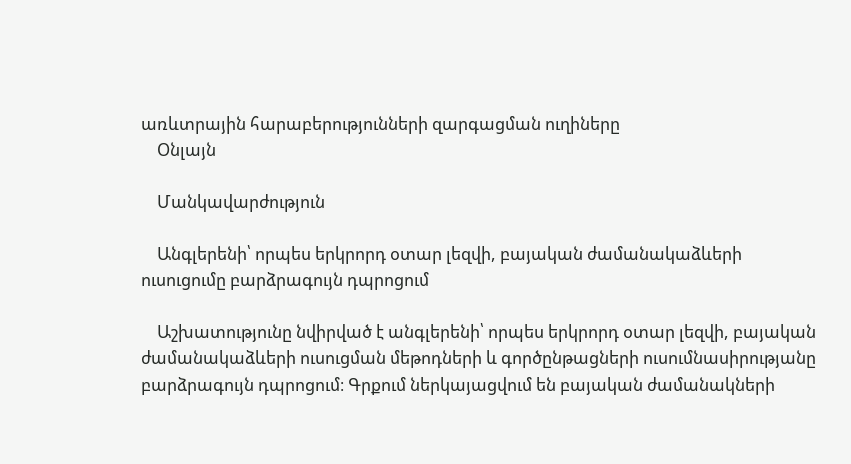առևտրային հարաբերությունների զարգացման ուղիները
    Օնլայն

    Մանկավարժություն

    Անգլերենի՝ որպես երկրորդ օտար լեզվի, բայական ժամանակաձևերի ուսուցումը բարձրագույն դպրոցում

    Աշխատությունը նվիրված է անգլերենի՝ որպես երկրորդ օտար լեզվի, բայական ժամանակաձևերի ուսուցման մեթոդների և գործընթացների ուսումնասիրությանը բարձրագույն դպրոցում։ Գրքում ներկայացվում են բայական ժամանակների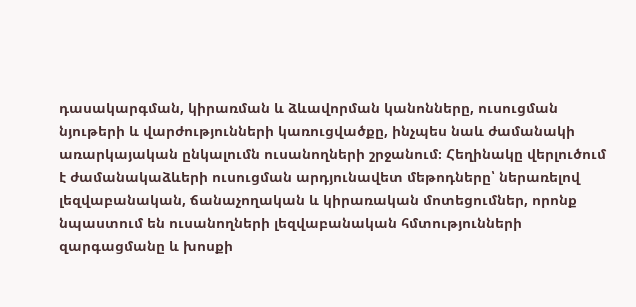դասակարգման, կիրառման և ձևավորման կանոնները, ուսուցման նյութերի և վարժությունների կառուցվածքը, ինչպես նաև ժամանակի առարկայական ընկալումն ուսանողների շրջանում։ Հեղինակը վերլուծում է ժամանակաձևերի ուսուցման արդյունավետ մեթոդները՝ ներառելով լեզվաբանական, ճանաչողական և կիրառական մոտեցումներ, որոնք նպաստում են ուսանողների լեզվաբանական հմտությունների զարգացմանը և խոսքի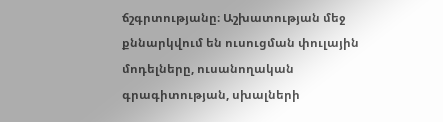ճշգրտությանը։ Աշխատության մեջ քննարկվում են ուսուցման փուլային մոդելները, ուսանողական գրագիտության, սխալների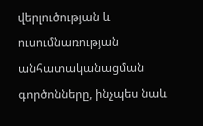վերլուծության և ուսումնառության անհատականացման գործոնները, ինչպես նաև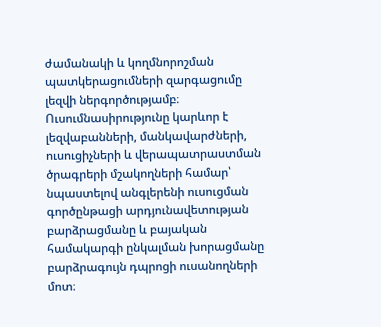ժամանակի և կողմնորոշման պատկերացումների զարգացումը լեզվի ներգործությամբ։ Ուսումնասիրությունը կարևոր է լեզվաբանների, մանկավարժների, ուսուցիչների և վերապատրաստման ծրագրերի մշակողների համար՝ նպաստելով անգլերենի ուսուցման գործընթացի արդյունավետության բարձրացմանը և բայական համակարգի ընկալման խորացմանը բարձրագույն դպրոցի ուսանողների մոտ։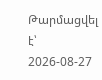Թարմացվել է՝ 2026-08-27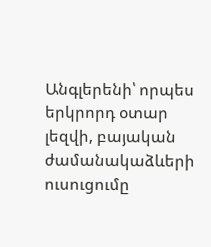Անգլերենի՝ որպես երկրորդ օտար լեզվի, բայական ժամանակաձևերի ուսուցումը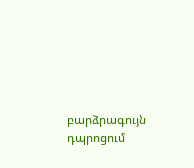բարձրագույն դպրոցում